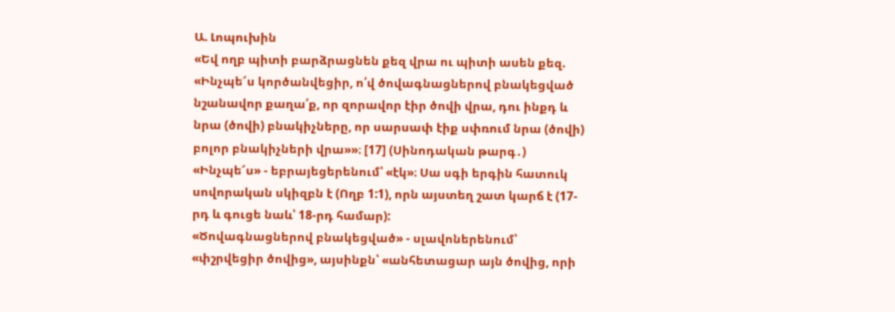Ա. Լոպուխին
«Եվ ողբ պիտի բարձրացնեն քեզ վրա ու պիտի ասեն քեզ. «Ինչպե՜ս կործանվեցիր, ո՛վ ծովագնացներով բնակեցված նշանավոր քաղա՛ք, որ զորավոր էիր ծովի վրա, դու ինքդ և նրա (ծովի) բնակիչները, որ սարսափ էիք սփռում նրա (ծովի) բոլոր բնակիչների վրա»»։ [17] (Սինոդական թարգ․)
«Ինչպե՜ս» - եբրայեցերենում՝ «էկ»։ Սա սգի երգին հատուկ սովորական սկիզբն է (Ողբ 1:1), որն այստեղ շատ կարճ է (17-րդ և գուցե նաև՝ 18-րդ համար):
«Ծովագնացներով բնակեցված» - սլավոներենում՝ «փշրվեցիր ծովից», այսինքն՝ «անհետացար այն ծովից, որի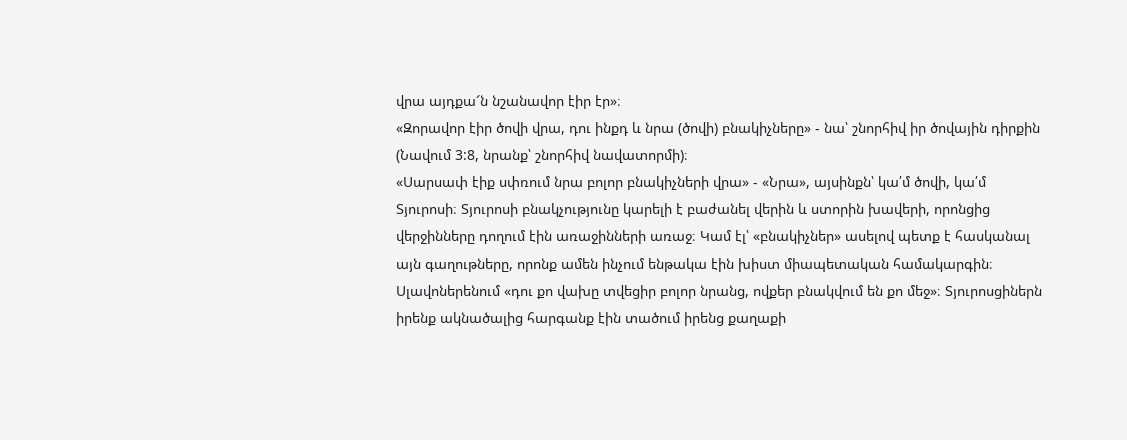վրա այդքա՜ն նշանավոր էիր էր»։
«Զորավոր էիր ծովի վրա, դու ինքդ և նրա (ծովի) բնակիչները» - նա՝ շնորհիվ իր ծովային դիրքին (Նավում 3:8, նրանք՝ շնորհիվ նավատորմի)։
«Սարսափ էիք սփռում նրա բոլոր բնակիչների վրա» - «Նրա», այսինքն՝ կա՛մ ծովի, կա՛մ Տյուրոսի։ Տյուրոսի բնակչությունը կարելի է բաժանել վերին և ստորին խավերի, որոնցից վերջինները դողում էին առաջինների առաջ։ Կամ էլ՝ «բնակիչներ» ասելով պետք է հասկանալ այն գաղութները, որոնք ամեն ինչում ենթակա էին խիստ միապետական համակարգին։ Սլավոներենում «դու քո վախը տվեցիր բոլոր նրանց, ովքեր բնակվում են քո մեջ»։ Տյուրոսցիներն իրենք ակնածալից հարգանք էին տածում իրենց քաղաքի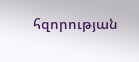հզորության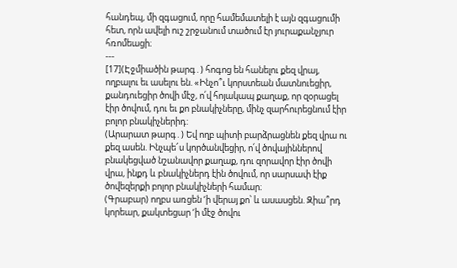հանդեպ, մի զգացում, որը համեմատելի է այն զգացումի հետ, որն ավելի ուշ շրջանում տածում էր յուրաքանչյուր հռոմեացի։
---
[17](Էջմիածին թարգ․) հոգոց են հանելու քեզ վրայ, ողբալու եւ ասելու են. «Ինչո՞ւ կորստեան մատնուեցիր, քանդուեցիր ծովի մէջ, ո՛վ հոյակապ քաղաք, որ զօրացել էիր ծովում, դու եւ քո բնակիչները, մինչ զարհուրեցնում էիր բոլոր բնակիչներիդ:
(Արարատ թարգ․) Եվ ողբ պիտի բարձրացնեն քեզ վրա ու քեզ ասեն. Ինչպե՜ս կործանվեցիր, ո՛վ ծովայիններով բնակեցված նշանավոր քաղաք, դու զորավոր էիր ծովի վրա, ինքդ և բնակիչներդ էին ծովում, որ սարսափ էիք ծովեզերքի բոլոր բնակիչների համար։
(Գրաբար) ողբս առցեն ‘ի վերայ քո՝ և ասասցեն. Զիա՞րդ կորեար, քակտեցար ‘ի մէջ ծովու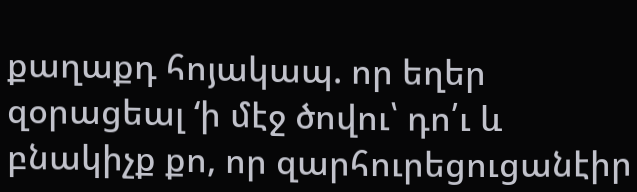քաղաքդ հոյակապ. որ եղեր զօրացեալ ‘ի մէջ ծովու՝ դո՛ւ և բնակիչք քո, որ զարհուրեցուցանէիր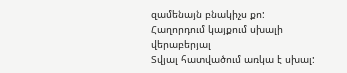զամենայն բնակիչս քո:
Հաղորդում կայքում սխալի վերաբերյալ
Տվյալ հատվածում առկա է սխալ: